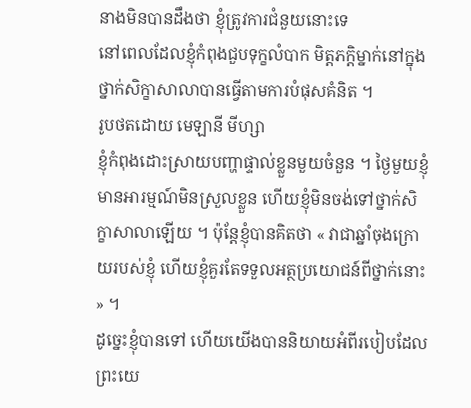នាងមិនបានដឹងថា ខ្ញុំត្រូវការជំនួយនោះទេ
នៅពេលដែលខ្ញុំកំពុងជួបទុក្ខលំបាក មិត្ដភក្ដិម្នាក់នៅក្នុងថ្នាក់សិក្ខាសាលាបានធ្វើតាមការបំផុសគំនិត ។
រូបថតដោយ មេឡានី មីហ្សា
ខ្ញុំកំពុងដោះស្រាយបញ្ហាផ្ទាល់ខ្លួនមួយចំនួន ។ ថ្ងៃមួយខ្ញុំមានអារម្មណ៍មិនស្រួលខ្លួន ហើយខ្ញុំមិនចង់ទៅថ្នាក់សិក្ខាសាលាឡើយ ។ ប៉ុន្ដែខ្ញុំបានគិតថា « វាជាឆ្នាំចុងក្រោយរបស់ខ្ញុំ ហើយខ្ញុំគួរតែទទួលអត្ថប្រយោជន៍ពីថ្នាក់នោះ » ។
ដូច្នេះខ្ញុំបានទៅ ហើយយើងបាននិយាយអំពីរបៀបដែលព្រះយេ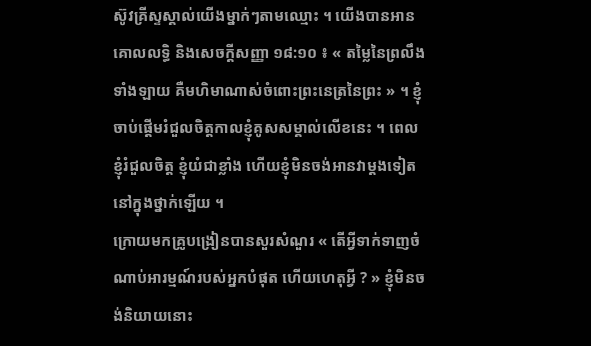ស៊ូវគ្រីស្ទស្គាល់យើងម្នាក់ៗតាមឈ្មោះ ។ យើងបានអាន គោលលទ្ធិ និងសេចក្ដីសញ្ញា ១៨:១០ ៖ « តម្លៃនៃព្រលឹងទាំងឡាយ គឺមហិមាណាស់ចំពោះព្រះនេត្រនៃព្រះ » ។ ខ្ញុំចាប់ផ្ដើមរំជួលចិត្ដកាលខ្ញុំគូសសម្គាល់លើខនេះ ។ ពេលខ្ញុំរំជួលចិត្ដ ខ្ញុំយំជាខ្លាំង ហើយខ្ញុំមិនចង់អានវាម្ដងទៀតនៅក្នុងថ្នាក់ឡើយ ។
ក្រោយមកគ្រូបង្រៀនបានសួរសំណួរ « តើអ្វីទាក់ទាញចំណាប់អារម្មណ៍របស់អ្នកបំផុត ហើយហេតុអ្វី ? » ខ្ញុំមិនចង់និយាយនោះ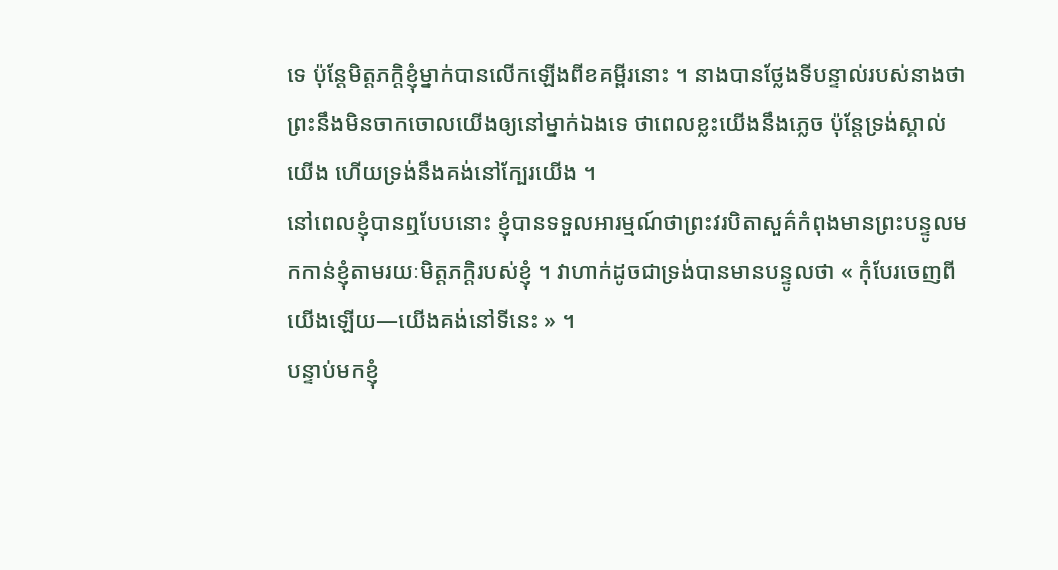ទេ ប៉ុន្ដែមិត្ដភក្ដិខ្ញុំម្នាក់បានលើកឡើងពីខគម្ពីរនោះ ។ នាងបានថ្លែងទីបន្ទាល់របស់នាងថា ព្រះនឹងមិនចាកចោលយើងឲ្យនៅម្នាក់ឯងទេ ថាពេលខ្លះយើងនឹងភ្លេច ប៉ុន្ដែទ្រង់ស្គាល់យើង ហើយទ្រង់នឹងគង់នៅក្បែរយើង ។
នៅពេលខ្ញុំបានឮបែបនោះ ខ្ញុំបានទទួលអារម្មណ៍ថាព្រះវរបិតាសួគ៌កំពុងមានព្រះបន្ទូលមកកាន់ខ្ញុំតាមរយៈមិត្ដភក្ដិរបស់ខ្ញុំ ។ វាហាក់ដូចជាទ្រង់បានមានបន្ទូលថា « កុំបែរចេញពីយើងឡើយ—យើងគង់នៅទីនេះ » ។
បន្ទាប់មកខ្ញុំ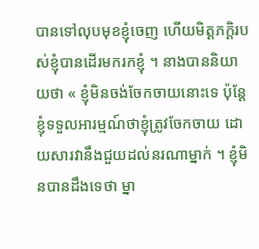បានទៅលុបមុខខ្ញុំចេញ ហើយមិត្ដភក្ដិរបស់ខ្ញុំបានដើរមករកខ្ញុំ ។ នាងបាននិយាយថា « ខ្ញុំមិនចង់ចែកចាយនោះទេ ប៉ុន្ដែខ្ញុំទទួលអារម្មណ៍ថាខ្ញុំត្រូវចែកចាយ ដោយសារវានឹងជួយដល់នរណាម្នាក់ ។ ខ្ញុំមិនបានដឹងទេថា ម្នា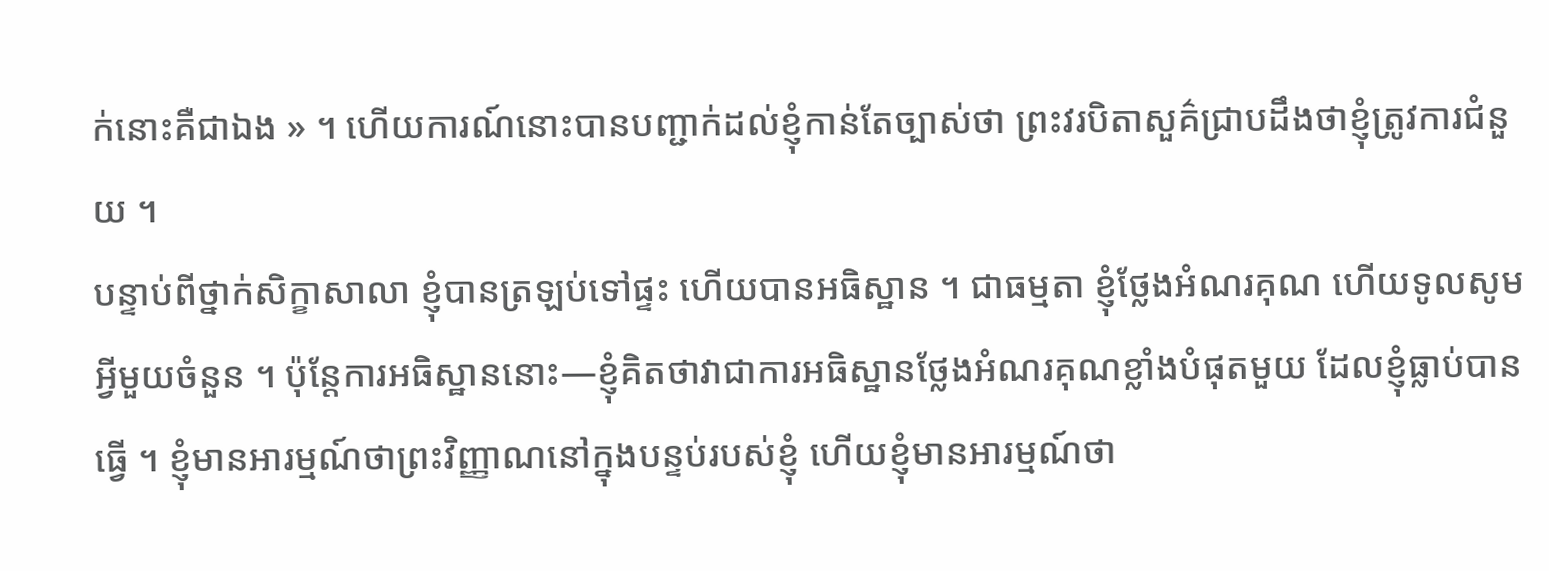ក់នោះគឺជាឯង » ។ ហើយការណ៍នោះបានបញ្ជាក់ដល់ខ្ញុំកាន់តែច្បាស់ថា ព្រះវរបិតាសួគ៌ជ្រាបដឹងថាខ្ញុំត្រូវការជំនួយ ។
បន្ទាប់ពីថ្នាក់សិក្ខាសាលា ខ្ញុំបានត្រឡប់ទៅផ្ទះ ហើយបានអធិស្ឋាន ។ ជាធម្មតា ខ្ញុំថ្លែងអំណរគុណ ហើយទូលសូមអ្វីមួយចំនួន ។ ប៉ុន្ដែការអធិស្ឋាននោះ—ខ្ញុំគិតថាវាជាការអធិស្ឋានថ្លែងអំណរគុណខ្លាំងបំផុតមួយ ដែលខ្ញុំធ្លាប់បានធ្វើ ។ ខ្ញុំមានអារម្មណ៍ថាព្រះវិញ្ញាណនៅក្នុងបន្ទប់របស់ខ្ញុំ ហើយខ្ញុំមានអារម្មណ៍ថា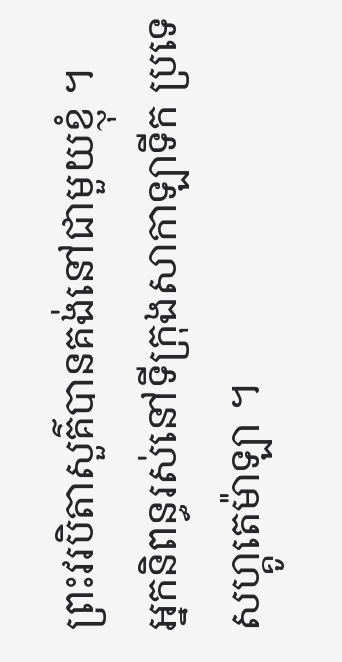ព្រះវរបិតាសួគ៌បានគង់នៅជាមួយខ្ញុំ ។
អ្នកនិពន្ធរស់នៅទីក្រុងសាកាឡាទីក ប្រទេសហ្គូតេម៉ាឡា ។